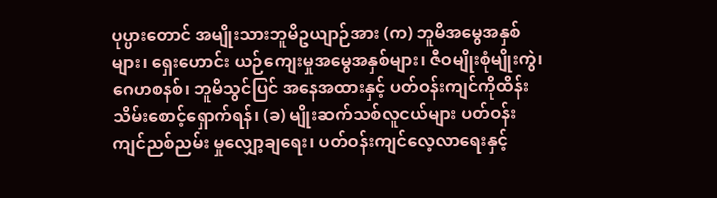ပုပ္ပားတောင် အမျိုးသားဘူမိဥယျာဉ်အား (က) ဘူမိအမွေအနှစ်များ၊ ရှေးဟောင်း ယဉ်ကျေးမှုအမွေအနှစ်များ၊ ဇီဝမျိုးစုံမျိုးကွဲ၊ ဂေဟစနစ်၊ ဘူမိသွင်ပြင် အနေအထားနှင့် ပတ်ဝန်းကျင်ကိုထိန်းသိမ်းစောင့်ရှောက်ရန်၊ (ခ) မျိုးဆက်သစ်လူငယ်များ ပတ်ဝန်းကျင်ညစ်ညမ်း မှုလျှော့ချရေး၊ ပတ်ဝန်းကျင်လေ့လာရေးနှင့်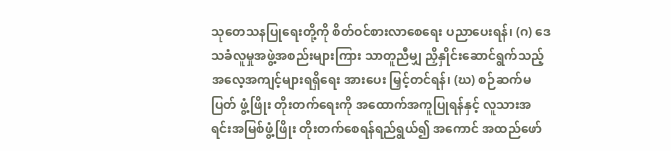သုတေသနပြုရေးတို့ကို စိတ်ဝင်စားလာစေရေး ပညာပေးရန်၊ (ဂ) ဒေသခံလူမှုအဖွဲ့အစည်းများကြား သာတူညီမျှ ညှိနှိုင်းဆောင်ရွက်သည့် အလေ့အကျင့်များရရှိရေး အားပေး မြှင့်တင်ရန်၊ (ဃ) စဉ်ဆက်မပြတ် ဖွံ့ဖြိုး တိုးတက်ရေးကို အထောက်အကူပြုရန်နှင့် လူသားအရင်းအမြစ်ဖွံ့ဖြိုး တိုးတက်စေရန်ရည်ရွယ်၍ အကောင် အထည်ဖော်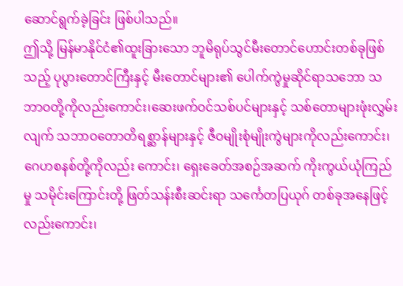ဆောင်ရွက်ခဲ့ခြင်း ဖြစ်ပါသည်။
ဤသို့ မြန်မာနိုင်ငံ၏ထူးခြားသော ဘူမိရုပ်သွင်မီးတောင်ဟောင်းတစ်ခုဖြစ်သည့် ပုပွားတောင်ကြီးနှင့် မီးတောင်များ၏ ပေါက်ကွဲမှုဆိုင်ရာသဘော သဘာဝတို့ကိုလည်းကောင်း၊ဆေးဖက်ဝင်သစ်ပင်များနှင့် သစ်တောများဖုံးလွှမ်းလျက် သဘာဝတောတိရစ္ဆာန်များနှင့် ဇီဝမျိုးစုံမျိုးကွဲများကိုလည်းကောင်း၊ ဂေဟစနစ်တို့ကိုလည်း ကောင်း၊ ရှေးခေတ်အစဉ်အဆက် ကိုးကွယ်ယုံကြည်မှု သမိုင်းကြောင်းတို့ ဖြတ်သန်းစီးဆင်းရာ သင်္ကေတပြယုဂ် တစ်ခုအနေဖြင့်လည်းကောင်း၊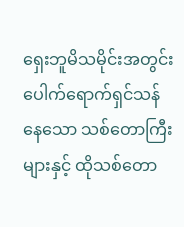ရှေးဘူမိသမိုင်းအတွင်း ပေါက်ရောက်ရှင်သန်နေသော သစ်တောကြီးများနှင့် ထိုသစ်တော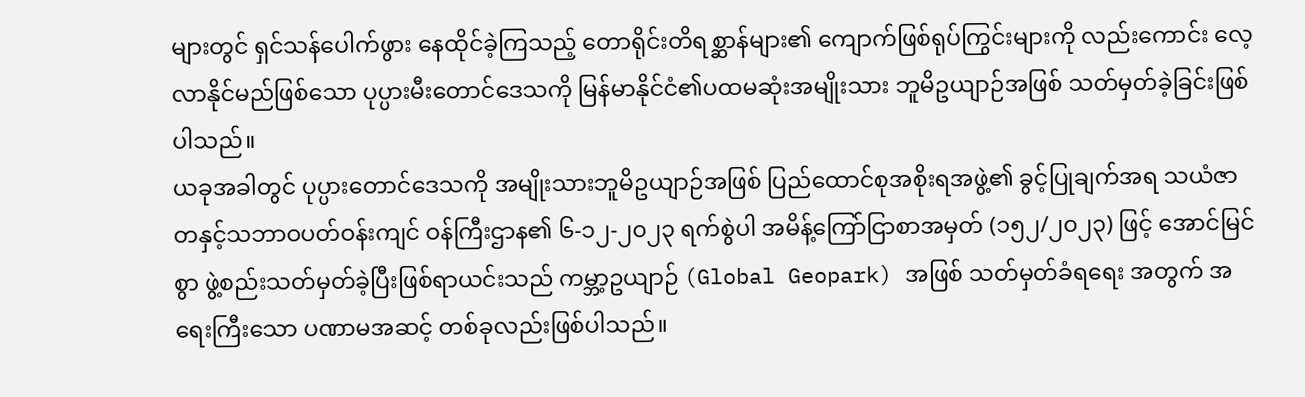များတွင် ရှင်သန်ပေါက်ဖွား နေထိုင်ခဲ့ကြသည့် တောရိုင်းတိရစ္ဆာန်များ၏ ကျောက်ဖြစ်ရုပ်ကြွင်းများကို လည်းကောင်း လေ့လာနိုင်မည်ဖြစ်သော ပုပ္ပားမီးတောင်ဒေသကို မြန်မာနိုင်ငံ၏ပထမဆုံးအမျိုးသား ဘူမိဥယျာဉ်အဖြစ် သတ်မှတ်ခဲ့ခြင်းဖြစ်ပါသည်။
ယခုအခါတွင် ပုပ္ပားတောင်ဒေသကို အမျိုးသားဘူမိဥယျာဉ်အဖြစ် ပြည်ထောင်စုအစိုးရအဖွဲ့၏ ခွင့်ပြုချက်အရ သယံဇာတနှင့်သဘာဝပတ်ဝန်းကျင် ဝန်ကြီးဌာန၏ ၆-၁၂-၂၀၂၃ ရက်စွဲပါ အမိန့်ကြော်ငြာစာအမှတ် (၁၅၂/၂၀၂၃) ဖြင့် အောင်မြင်စွာ ဖွဲ့စည်းသတ်မှတ်ခဲ့ပြီးဖြစ်ရာယင်းသည် ကမ္ဘာ့ဥယျာဉ် (Global Geopark) အဖြစ် သတ်မှတ်ခံရရေး အတွက် အရေးကြီးသော ပဏာမအဆင့် တစ်ခုလည်းဖြစ်ပါသည်။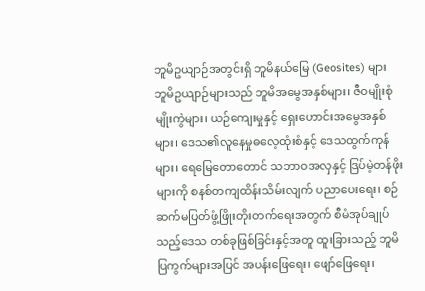ဘူမိဥယျာဉ်အတွင်းရှိ ဘူမိနယ်မြေ (Geosites) များ
ဘူမိဥယျာဉ်များသည် ဘူမိအမွေအနှစ်များ၊ ဇီဝမျိုးစုံမျိုးကွဲများ၊ ယဉ်ကျေးမှုနှင့် ရှေးဟောင်းအမွေအနှစ်များ၊ ဒေသ၏လူနေမှုဓလေ့ထုံးစံနှင့် ဒေသထွက်ကုန်များ၊ ရေမြေတောတောင် သဘာဝအလှနှင့် ဒြပ်မဲ့တန်ဖိုးများကို စနစ်တကျထိန်းသိမ်းလျက် ပညာပေးရေး၊ စဉ်ဆက်မပြတ်ဖွံ့ဖြိုးတိုးတက်ရေးအတွက် စီမံအုပ်ချုပ်သည့်ဒေသ တစ်ခုဖြစ်ခြင်းနှင့်အတူ ထူးခြားသည့် ဘူမိပြကွက်များအပြင် အပန်းဖြေရေး၊ ဖျော်ဖြေရေး၊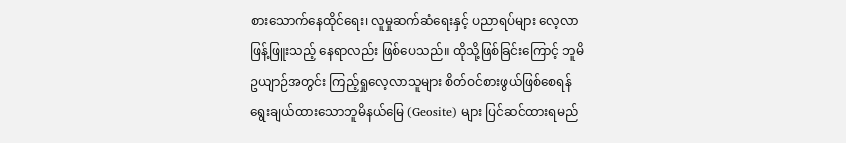စားသောက်နေထိုင်ရေး၊ လူမှုဆက်ဆံရေးနှင့် ပညာရပ်များ လေ့လာဖြန့်ဖြူးသည့် နေရာလည်း ဖြစ်ပေသည်။ ထိုသို့ဖြစ်ခြင်းကြောင့် ဘူမိဥယျာဉ်အတွင်း ကြည့်ရှုလေ့လာသူများ စိတ်ဝင်စားဖွယ်ဖြစ်စေရန် ရွေးချယ်ထားသောဘူမိနယ်မြေ (Geosite) များ ပြင်ဆင်ထားရမည်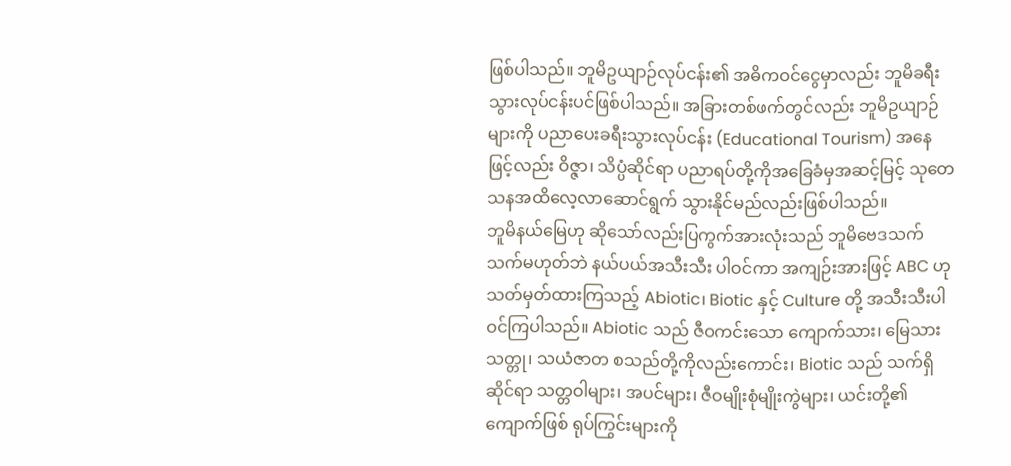ဖြစ်ပါသည်။ ဘူမိဥယျာဉ်လုပ်ငန်း၏ အဓိကဝင်ငွေမှာလည်း ဘူမိခရီးသွားလုပ်ငန်းပင်ဖြစ်ပါသည်။ အခြားတစ်ဖက်တွင်လည်း ဘူမိဥယျာဉ်များကို ပညာပေးခရီးသွားလုပ်ငန်း (Educational Tourism) အနေဖြင့်လည်း ဝိဇ္ဇာ၊ သိပ္ပံဆိုင်ရာ ပညာရပ်တို့ကိုအခြေခံမှအဆင့်မြင့် သုတေသနအထိလေ့လာဆောင်ရွက် သွားနိုင်မည်လည်းဖြစ်ပါသည်။
ဘူမိနယ်မြေဟု ဆိုသော်လည်းပြကွက်အားလုံးသည် ဘူမိဗေဒသက်သက်မဟုတ်ဘဲ နယ်ပယ်အသီးသီး ပါဝင်ကာ အကျဉ်းအားဖြင့် ABC ဟု သတ်မှတ်ထားကြသည့် Abiotic၊ Biotic နှင့် Culture တို့ အသီးသီးပါဝင်ကြပါသည်။ Abiotic သည် ဇီဝကင်းသော ကျောက်သား၊ မြေသားသတ္တု၊ သယံဇာတ စသည်တို့ကိုလည်းကောင်း၊ Biotic သည် သက်ရှိဆိုင်ရာ သတ္တဝါများ၊ အပင်များ၊ ဇီဝမျိုးစုံမျိုးကွဲများ၊ ယင်းတို့၏ကျောက်ဖြစ် ရုပ်ကြွင်းများကို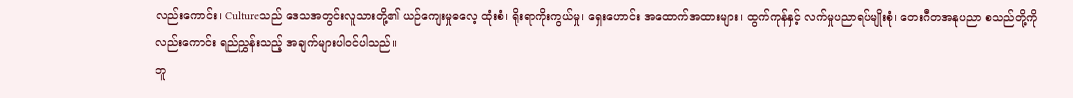လည်းကောင်း၊ Cultureသည် ဒေသအတွင်းလူသားတို့၏ ယဉ်ကျေးမှုဓလေ့ ထုံးစံ၊ ရိုးရာကိုးကွယ်မှု၊ ရှေးဟောင်း အထောက်အထားများ၊ ထွက်ကုန်နှင့် လက်မှုပညာရပ်မျိုးစုံ၊ တေးဂီတအနုပညာ စသည်တို့ကို လည်းကောင်း ရည်ညွှန်းသည့် အချက်များပါဝင်ပါသည်။
ဘူ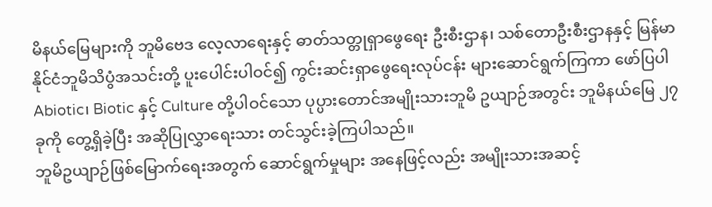မိနယ်မြေများကို ဘူမိဗေဒ လေ့လာရေးနှင့် ဓာတ်သတ္တုရှာဖွေရေး ဦးစီးဌာန၊ သစ်တောဦးစီးဌာနနှင့် မြန်မာနိုင်ငံဘူမိသိပွံအသင်းတို့ ပူးပေါင်းပါဝင်၍ ကွင်းဆင်းရှာဖွေရေးလုပ်ငန်း များဆောင်ရွက်ကြကာ ဖော်ပြပါ Abiotic၊ Biotic နှင့် Culture တို့ပါဝင်သော ပုပ္ပားတောင်အမျိုးသားဘူမိ ဥယျာဉ်အတွင်း ဘူမိနယ်မြေ ၂၇ ခုကို တွေ့ရှိခဲ့ပြီး အဆိုပြုလွှာရေးသား တင်သွင်းခဲ့ကြပါသည်။
ဘူမိဥယျာဉ်ဖြစ်မြောက်ရေးအတွက် ဆောင်ရွက်မှုများ အနေဖြင့်လည်း အမျိုးသားအဆင့်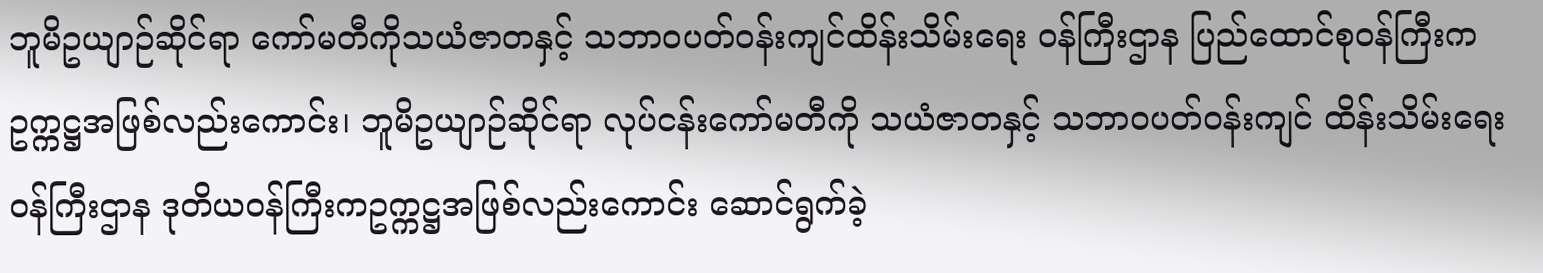ဘူမိဥယျာဉ်ဆိုင်ရာ ကော်မတီကိုသယံဇာတနှင့် သဘာဝပတ်ဝန်းကျင်ထိန်းသိမ်းရေး ဝန်ကြီးဌာန ပြည်ထောင်စုဝန်ကြီးက ဥက္ကဋ္ဌအဖြစ်လည်းကောင်း၊ ဘူမိဥယျာဉ်ဆိုင်ရာ လုပ်ငန်းကော်မတီကို သယံဇာတနှင့် သဘာဝပတ်ဝန်းကျင် ထိန်းသိမ်းရေးဝန်ကြီးဌာန ဒုတိယဝန်ကြီးကဥက္ကဋ္ဌအဖြစ်လည်းကောင်း ဆောင်ရွက်ခဲ့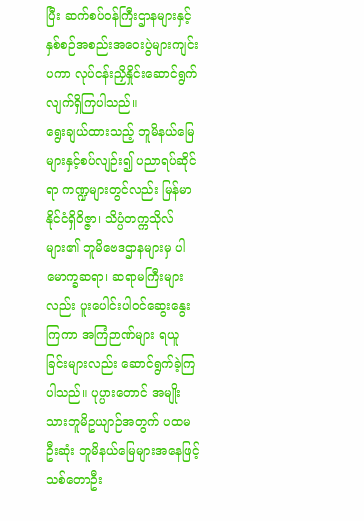ပြီး ဆက်စပ်ဝန်ကြီးဌာနများနှင့် နှစ်စဉ်အစည်းအဝေးပွဲများကျင်းပကာ လုပ်ငန်းညှိနှိုင်းဆောင်ရွက်လျက်ရှိကြပါသည်။
ရွေးချယ်ထားသည့် ဘူမိနယ်မြေများနှင့်စပ်လျဉ်း၍ ပညာရပ်ဆိုင်ရာ ကဏ္ဍများတွင်လည်း မြန်မာနိုင်ငံရှိဝိဇ္ဇာ၊ သိပ္ပံတက္ကသိုလ်များ၏ ဘူမိဗေဒဌာနများမှ ပါမောက္ခဆရာ၊ ဆရာမကြီးများလည်း ပူးပေါင်းပါဝင်ဆွေးနွေးကြကာ အကြံဉာဏ်များ ရယူခြင်းများလည်း ဆောင်ရွက်ခဲ့ကြပါသည်။ ပုပ္ပားတောင် အမျိုးသားဘူမိဥယျာဉ်အတွက် ပထမဦးဆုံး ဘူမိနယ်မြေများအနေဖြင့် သစ်တောဦး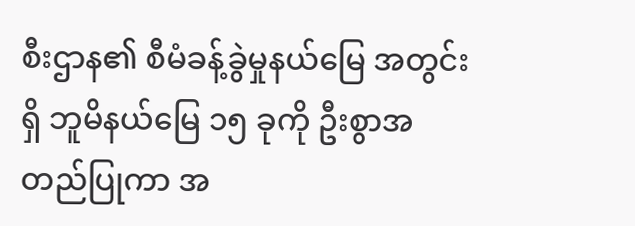စီးဌာန၏ စီမံခန့်ခွဲမှုနယ်မြေ အတွင်းရှိ ဘူမိနယ်မြေ ၁၅ ခုကို ဦးစွာအတည်ပြုကာ အ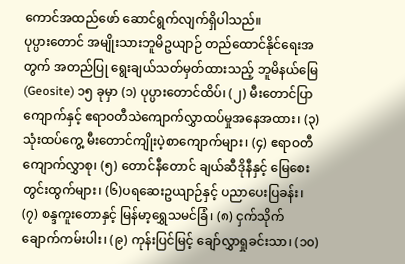ကောင်အထည်ဖော် ဆောင်ရွက်လျက်ရှိပါသည်။
ပုပ္ပားတောင် အမျိုးသားဘူမိဥယျာဉ် တည်ထောင်နိုင်ရေးအတွက် အတည်ပြု ရွေးချယ်သတ်မှတ်ထားသည့် ဘူမိနယ်မြေ (Geosite) ၁၅ ခုမှာ (၁) ပုပ္ပားတောင်ထိပ်၊ (၂) မီးတောင်ပြာကျောက်နှင့် ဧရာဝတီသဲကျောက်လွှာထပ်မှုအနေအထား၊ (၃) သုံးထပ်ကွေ့ မီးတောင်ကျိုးပဲ့စာကျောက်များ၊ (၄) ဧရာဝတီ ကျောက်လွှာစု၊ (၅) တောင်နီတောင် ချယ်ဆီဒိုနီနှင့် မြေစေးတွင်းထွက်များ၊ (၆)ပရဆေးဥယျာဉ်နှင့် ပညာပေးပြခန်း၊ (၇) စန္ဒကူးတောနှင့် မြန်မာ့ရွှေသမင်ခြံ၊ (၈) ငှက်သိုက် ချောက်ကမ်းပါး၊ (၉) ကုန်းပြင်မြင့် ချော်လွှာရှုခင်းသာ၊ (၁၀)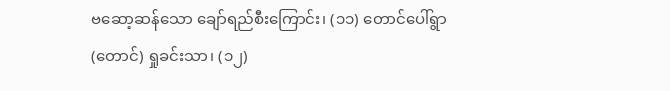ဗဆော့ဆန်သော ချော်ရည်စီးကြောင်း၊ (၁၁) တောင်ပေါ်ရွာ (တောင်) ရှုခင်းသာ၊ (၁၂)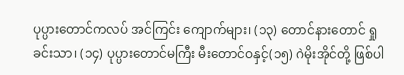ပုပ္ပားတောင်ကလပ် အင်ကြင်း ကျောက်များ၊ (၁၃) တောင်နားတောင် ရှုခင်းသာ၊ (၁၄) ပုပ္ပားတောင်မကြီး မီးတောင်ဝနှင့်(၁၅) ဂဲမိုးအိုင်တို့ ဖြစ်ပါ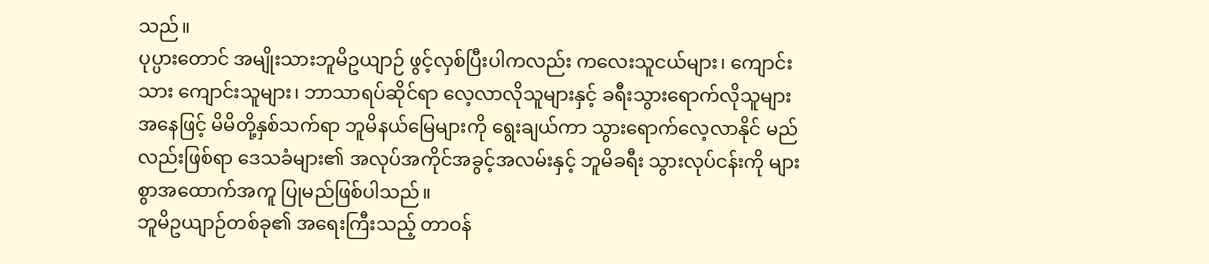သည်။
ပုပ္ပားတောင် အမျိုးသားဘူမိဥယျာဉ် ဖွင့်လှစ်ပြီးပါကလည်း ကလေးသူငယ်များ၊ ကျောင်းသား ကျောင်းသူများ၊ ဘာသာရပ်ဆိုင်ရာ လေ့လာလိုသူများနှင့် ခရီးသွားရောက်လိုသူများ အနေဖြင့် မိမိတို့နှစ်သက်ရာ ဘူမိနယ်မြေများကို ရွေးချယ်ကာ သွားရောက်လေ့လာနိုင် မည်လည်းဖြစ်ရာ ဒေသခံများ၏ အလုပ်အကိုင်အခွင့်အလမ်းနှင့် ဘူမိခရီး သွားလုပ်ငန်းကို များစွာအထောက်အကူ ပြုမည်ဖြစ်ပါသည်။
ဘူမိဥယျာဉ်တစ်ခု၏ အရေးကြီးသည့် တာဝန်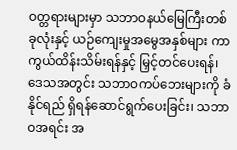ဝတ္တရားများမှာ သဘာဝနယ်မြေကြီးတစ်ခုလုံးနှင့် ယဉ်ကျေးမှုအမွေအနှစ်များ ကာကွယ်ထိန်းသိမ်းရန်နှင့် မြှင့်တင်ပေးရန်၊ ဒေသအတွင်း သဘာဝကပ်ဘေးများကို ခံနိုင်ရည် ရှိရန်ဆောင်ရွက်ပေးခြင်း၊ သဘာဝအရင်း အ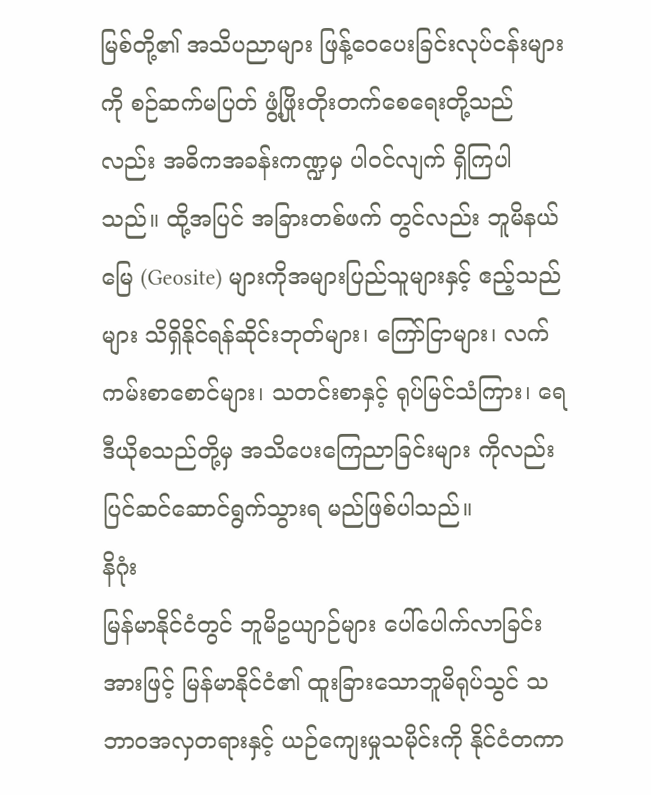မြစ်တို့၏ အသိပညာများ ဖြန့်ဝေပေးခြင်းလုပ်ငန်းများကို စဉ်ဆက်မပြတ် ဖွံ့ဖြိုးတိုးတက်စေရေးတို့သည်လည်း အဓိကအခန်းကဏ္ဍမှ ပါဝင်လျက် ရှိကြပါသည်။ ထို့အပြင် အခြားတစ်ဖက် တွင်လည်း ဘူမိနယ်မြေ (Geosite) များကိုအများပြည်သူများနှင့် ဧည့်သည်များ သိရှိနိုင်ရန်ဆိုင်းဘုတ်များ၊ ကြော်ငြာများ၊ လက်ကမ်းစာစောင်များ၊ သတင်းစာနှင့် ရုပ်မြင်သံကြား၊ ရေဒီယိုစသည်တို့မှ အသိပေးကြေညာခြင်းများ ကိုလည်း ပြင်ဆင်ဆောင်ရွက်သွားရ မည်ဖြစ်ပါသည်။
နိဂုံး
မြန်မာနိုင်ငံတွင် ဘူမိဥယျာဉ်များ ပေါ်ပေါက်လာခြင်းအားဖြင့် မြန်မာနိုင်ငံ၏ ထူးခြားသောဘူမိရုပ်သွင် သဘာဝအလှတရားနှင့် ယဉ်ကျေးမှုသမိုင်းကို နိုင်ငံတကာ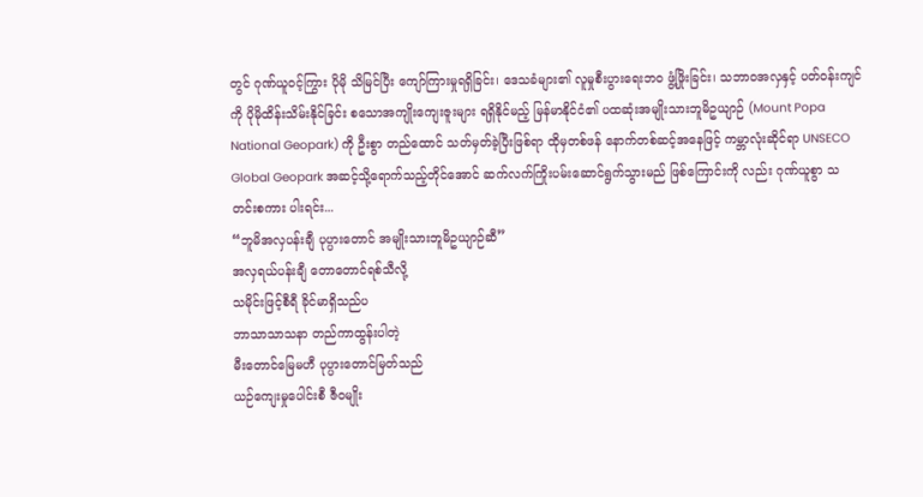တွင် ဂုဏ်ယူဝင့်ကြွား ပိုမို သိမြင်ပြီး ကျော်ကြားမှုရရှိခြင်း၊ ဒေသခံများ၏ လူမှုစီးပွားရေးဘဝ ဖွံ့ဖြိုးခြင်း၊ သဘာဝအလှနှင့် ပတ်ဝန်းကျင်ကို ပိုမိုထိန်းသိမ်းနိုင်ခြင်း စသောအကျိုးကျေးဇူးများ ရရှိနိုင်မည့် မြန်မာနိုင်ငံ၏ ပထဆုံးအမျိုးသားဘူမိဥယျာဉ် (Mount Popa National Geopark) ကို ဦးစွာ တည်ထောင် သတ်မှတ်ခဲ့ပြီးဖြစ်ရာ ထိုမှတစ်ဖန် နောက်တစ်ဆင့်အနေဖြင့် ကမ္ဘာလုံးဆိုင်ရာ UNSECO Global Geopark အဆင့်သို့ရောက်သည့်တိုင်အောင် ဆက်လက်ကြိုးပမ်းဆောင်ရွက်သွားမည် ဖြစ်ကြောင်းကို လည်း ဂုဏ်ယူစွာ သတင်းစကား ပါးရင်း...
“ဘူမိအလှပန်းချီ ပုပ္ပားတောင် အမျိုးသားဘူမိဥယျာဉ်ဆီ”
အလှရယ်ပန်းချီ တောတောင်ရစ်သီလို့
သမိုင်းဖြင့်စီရီ ခိုင်မာရှိသည်ပ
ဘာသာသာသနာ တည်ကာထွန်းပါတဲ့
မီးတောင်မြေမဟီ ပုပ္ပားတောင်မြတ်သည်
ယဉ်ကျေးမှုပေါင်းစီ ဇီဝမျိုး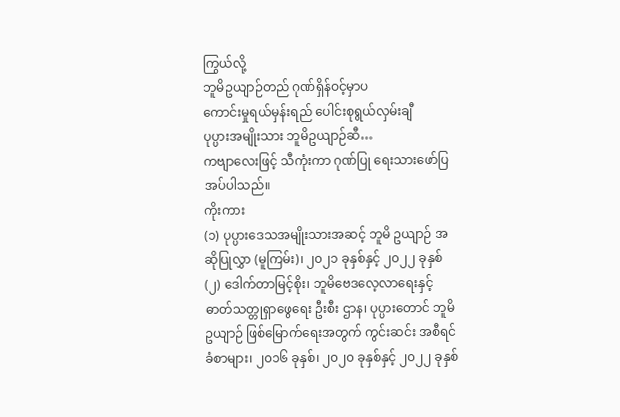ကြွယ်လို့
ဘူမိဥယျာဉ်တည် ဂုဏ်ရှိန်ဝင့်မှာပ
ကောင်းမှုရယ်မှန်းရည် ပေါင်းစုရွယ်လှမ်းချီ
ပုပ္ပားအမျိုးသား ဘူမိဥယျာဉ်ဆီ…
ကဗျာလေးဖြင့် သီကုံးကာ ဂုဏ်ပြု ရေးသားဖော်ပြအပ်ပါသည်။
ကိုးကား
(၁) ပုပ္ပားဒေသအမျိုးသားအဆင့် ဘူမိ ဥယျာဉ် အဆိုပြုလွှာ (မူကြမ်း)၊ ၂၀၂၁ ခုနှစ်နှင့် ၂၀၂၂ ခုနှစ်
(၂) ဒေါက်တာမြင့်စိုး၊ ဘူမိဗေဒလေ့လာရေးနှင့် ဓာတ်သတ္တုရှာဖွေရေး ဦးစီး ဌာန၊ ပုပ္ပားတောင် ဘူမိဥယျာဉ် ဖြစ်မြောက်ရေးအတွက် ကွင်းဆင်း အစီရင်ခံစာများ၊ ၂၀၁၆ ခုနှစ်၊ ၂၀၂၀ ခုနှစ်နှင့် ၂၀၂၂ ခုနှစ်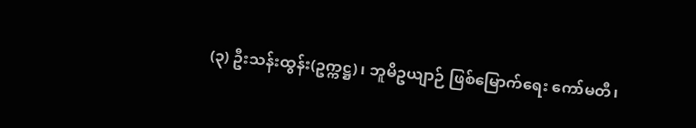(၃) ဦးသန်းထွန်း(ဥက္ကဋ္ဌ)၊ ဘူမိဥယျာဉ် ဖြစ်မြောက်ရေး ကော်မတီ၊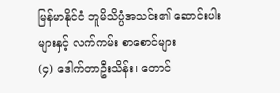မြန်မာနိုင်ငံ ဘူမိသိပ္ပံအသင်း၏ ဆောင်းပါးများနှင့် လက်ကမ်း စာစောင်များ
(၄) ဒေါက်တာဦးသိန်း၊ တောင်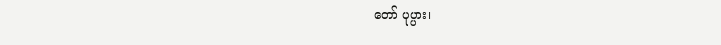တော် ပုပ္ပား၊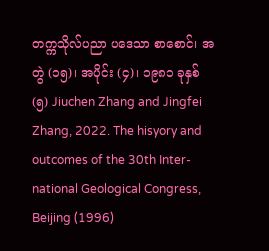တက္ကသိုလ်ပညာ ပဒေသာ စာစောင်၊ အတွဲ (၁၅)၊ အပိုင်း (၄)၊ ၁၉၈၁ ခုနှစ်
(၅) Jiuchen Zhang and Jingfei Zhang, 2022. The hisyory and outcomes of the 30th Inter-national Geological Congress, Beijing (1996)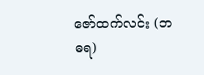ဇော်ထက်လင်း (ဘဓရ)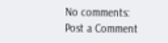No comments:
Post a Comment